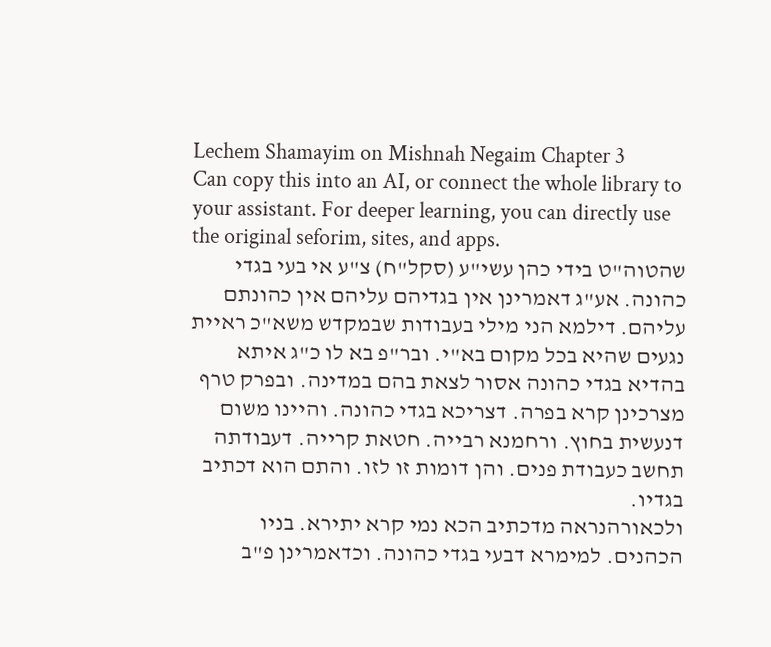Lechem Shamayim on Mishnah Negaim Chapter 3
Can copy this into an AI, or connect the whole library to your assistant. For deeper learning, you can directly use the original seforim, sites, and apps.
שהטוה"ט בידי כהן עשי"ע (סקל"ח) צ"ע אי בעי בגדי כהונה. אע"ג דאמרינן אין בגדיהם עליהם אין כהונתם עליהם. דילמא הני מילי בעבודות שבמקדש משא"כ ראיית נגעים שהיא בכל מקום בא"י. ובר"פ בא לו כ"ג איתא בהדיא בגדי כהונה אסור לצאת בהם במדינה. ובפרק טרף מצרכינן קרא בפרה. דצריכא בגדי כהונה. והיינו משום דנעשית בחוץ. ורחמנא רבייה. חטאת קרייה. דעבודתה תחשב כעבודת פנים. והן דומות זו לזו. והתם הוא דכתיב בגדיו.
ולכאורהנראה מדכתיב הכא נמי קרא יתירא. בניו הכהנים. למימרא דבעי בגדי כהונה. וכדאמרינן פ"ב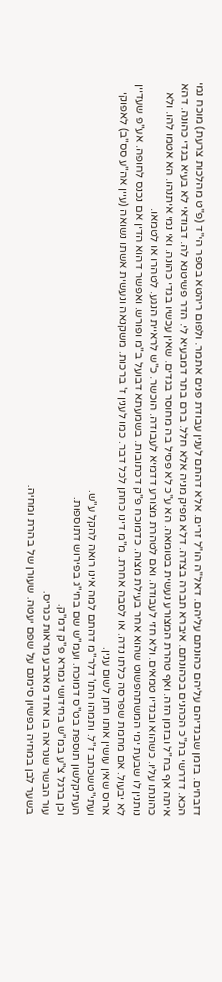דזבחים. בזמן שבגדיהם עליהם כהונתם עליהם. דאל"ה הו"ל זרים. אלא דהתם לענין עבודת פנים אתמר. ולפום ריהטא בספר הי"ד (פ"ט מהלכות צרעת) מוכח נמי הכא. דדרשי בת"כ הכהנים בכהונתם. איברא תברה בצדה. דלא מפיק מניה אלא חלל. ברם בתר דמבעיא לי. הדר פשיטנא לה. דבודאי לא בעיא בגדי כהונה. דהא איתה אף בח"ל ובזמן הזה. ואף טהרת המצורע נעשית בטומאה. הא ע"כ לא פסיל בה מחוסר בגדים. שאין עכשיו בגדי כהונה. ואי נמי איתנהו. הא אטמו להו. ולא כהונתו עליו. כשהוא ובגדיו טמאים. ולא חזי לעבודה. ואם לטהרת מצורע דדמיא לעבודה. הוכשר. כ"ש לראיית הנגע. לטהרו או לטמאו.
נותנין לו שבעת ימי המשתהפשוט שהוא אחר בעילת מצוה. כדמוכח פ"ק דכתובות. בשמעתא דבועל ב"מ ופורש. ואפשר דהוא הדין אם נכנס לחופה. אע"פ שעדיין לא יבעול. אם מחמת שפרסה כלתו נדה. או לסבה אחרת. מ"מ דינו כחתן לכל דבר. כמו לענין ז' ברכות. משקנאה ונעשית אשתו נשואה (עיין אה"ע סס"ב) לאפוקי ארוס שאין עושין אותו חתן לשום ענין.
ועתי"טשכתב ז"ל. ותמהו התו' דלר"מ דהתם למה אינו רואה להקל ע"ש.
העתיקלשון תוספת בט"ס דמוכח. ועמ"ש שם בחי"ג בפירוש דתוספות.
וכן ברגל צ"ע במ"ש בחידושי גמרא פ"ק דמ"ק.
עור הבשר שנראה בו אחד מארבע מראות כגריס.
בשער לבן במחיה בפשיון סימנם על שפם יעטה. שעורן של בהרת ומחיה.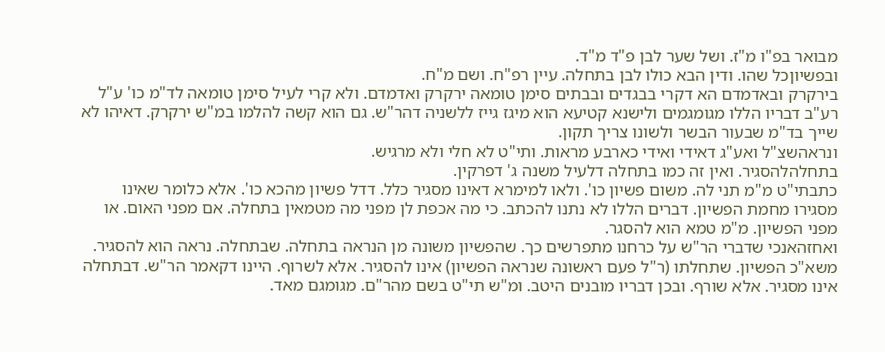מבואר בפ"ו מ"ז. ושל שער לבן פ"ד מ"ד.
ובפשיוןכל שהו. ודין הבא כולו לבן בתחלה. עיין רפ"ח. ושם מ"ח.
בירקרק ובאדמדם הא דקרי בבגדים ובבתים סימן טומאה ירקרק ואדמדם. ולא קרי לעיל סימן טומאה לד"מ כו' ע"ל רע"ב דבריו הללו מגומגמים ולישנא קטיעא הוא מיגז גייז ללשניה דהר"ש. גם הוא קשה להלמו במ"ש ירקרק. דאיהו לא שייך בד"מ שבעור הבשר ולשונו צריך תקון.
ונראהשצ"ל ואע"ג דאידי ואידי כארבע מראות. ותי"ט לא חלי ולא מרגיש.
בתחלהלהסגיר. ואין זה כמו בתחלה דלעיל משנה ג' דפרקין.
כתבתי"ט מ"מ תני לה. משום פשיון כו'. ולאו למימרא דאינו מסגיר כלל. דדל פשיון מהכא כו'. אלא כלומר שאינו מסגירו מחמת הפשיון. דברים הללו לא נתנו להכתב. כי מה אכפת לן מפני מה מטמאין בתחלה. אם מפני האום. או מפני הפשיון. מ"מ טמא הוא להסגר.
ואחזהאנכי שדברי הר"ש על כרחנו מתפרשים כך. שהפשיון משונה מן הנראה בתחלה. שבתחלה. נראה הוא להסגיר. משא"כ הפשיון. שתחלתו (ר"ל פעם ראשונה שנראה הפשיון) אינו להסגיר. אלא לשרוף. היינו דקאמר הר"ש. דבתחלה אינו מסגיר. אלא שורף. ובכן דבריו מובנים היטב. ומ"ש תי"ט בשם מהר"ם. מגומגם מאד.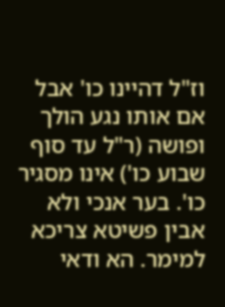וז"ל דהיינו כו' אבל אם אותו נגע הולך ופושה (ר"ל עד סוף שבוע כו') אינו מסגיר כו'. בער אנכי ולא אבין פשיטא צריכא למימר. הא ודאי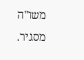משו"ה מסגיר.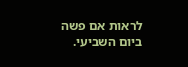לראות אם פשה ביום השביעי.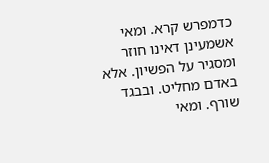כדמפרש קרא. ומאי אשמעינן דאינו חוזר ומסגיר על הפשיון. אלא באדם מחליט. ובבגד שורף. ומאי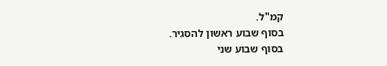קמ"ל.
בסוף שבוע ראשון להסגיר.
בסוף שבוע שני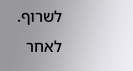לשרוף.
לאחר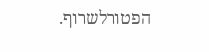הפטורלשרוף.